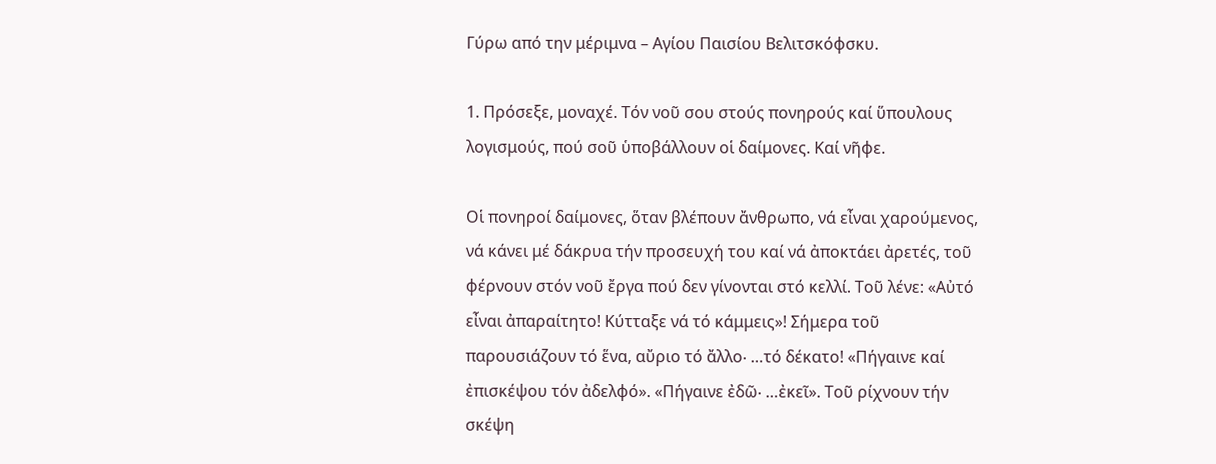Γύρω από την μέριμνα – Αγίου Παισίου Βελιτσκόφσκυ.

1. Πρόσεξε, μοναχέ. Τόν νοῦ σου στούς πονηρούς καί ὕπουλους λογισμούς, πού σοῦ ὑποβάλλουν οἱ δαίμονες. Καί νῆφε.

Οἱ πονηροί δαίμονες, ὅταν βλέπουν ἄνθρωπο, νά εἶναι χαρούμενος, νά κάνει μέ δάκρυα τήν προσευχή του καί νά ἀποκτάει ἀρετές, τοῦ φέρνουν στόν νοῦ ἔργα πού δεν γίνονται στό κελλί. Τοῦ λένε: «Αὐτό εἶναι ἀπαραίτητο! Κύτταξε νά τό κάμμεις»! Σήμερα τοῦ παρουσιάζουν τό ἕνα, αὔριο τό ἄλλο‧ …τό δέκατο! «Πήγαινε καί ἐπισκέψου τόν ἀδελφό». «Πήγαινε ἐδῶ‧ …ἐκεῖ». Τοῦ ρίχνουν τήν σκέψη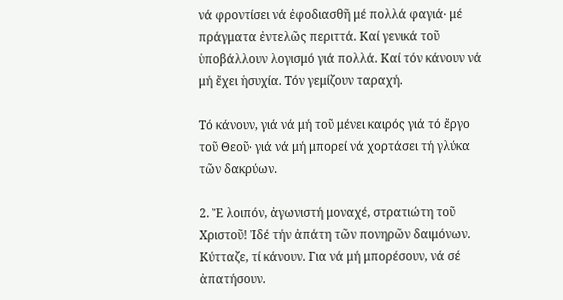νά φροντίσει νά ἐφοδιασθῆ μέ πολλά φαγιά‧ μέ πράγματα ἐντελῶς περιττά. Καί γενικά τοῦ ὑποβάλλουν λογισμό γιά πολλά. Καί τόν κάνουν νά μή ἔχει ἡσυχία. Τόν γεμίζουν ταραχή.

Τό κάνουν, γιά νά μή τοῦ μένει καιρός γιά τό ἔργο τοῦ Θεοῦ‧ γιά νά μή μπορεί νά χορτάσει τή γλύκα τῶν δακρύων.

2. Ἔ λοιπόν, ἀγωνιστή μοναχέ, στρατιώτη τοῦ Χριστοῦ! Ἰδέ τήν ἀπάτη τῶν πονηρῶν δαιμόνων. Κύτταζε, τί κάνουν. Για νά μή μπορέσουν, νά σέ ἀπατήσουν.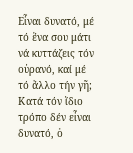Εἶναι δυνατό, μέ τό ἕνα σου μάτι νά κυττάζεις τόν οὐρανό, καί μέ τό ἄλλο τήν γῆ; Κατά τόν ἴδιο τρόπο δέν εἶναι δυνατό, ὁ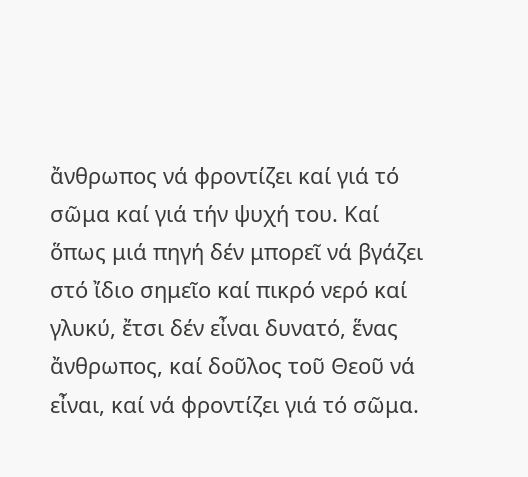ἄνθρωπος νά φροντίζει καί γιά τό σῶμα καί γιά τήν ψυχή του. Καί ὅπως μιά πηγή δέν μπορεῖ νά βγάζει στό ἴδιο σημεῖο καί πικρό νερό καί γλυκύ, ἔτσι δέν εἶναι δυνατό, ἕνας ἄνθρωπος, καί δοῦλος τοῦ Θεοῦ νά εἶναι, καί νά φροντίζει γιά τό σῶμα.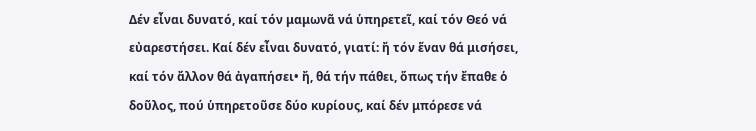Δέν εἶναι δυνατό, καί τόν μαμωνᾶ νά ὑπηρετεῖ, καί τόν Θεό νά εὐαρεστήσει. Καί δέν εἶναι δυνατό, γιατί: ἤ τόν ἕναν θά μισήσει, καί τόν ἄλλον θά ἀγαπήσει• ἤ, θά τήν πάθει, ὅπως τήν ἔπαθε ὁ δοῦλος, πού ὑπηρετοῦσε δύο κυρίους, καί δέν μπόρεσε νά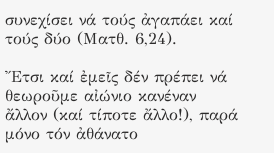συνεχίσει νά τούς ἀγαπάει καί τούς δύο (Ματθ. 6,24).

Ἔτσι καί ἐμεῖς δέν πρέπει νά θεωροῦμε αἰώνιο κανέναν ἄλλον (καί τίποτε ἄλλο!), παρά μόνο τόν ἀθάνατο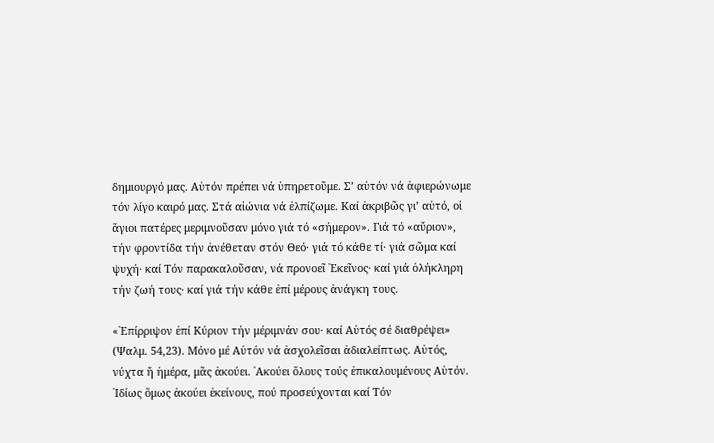δημιουργό μας. Αὐτόν πρέπει νά ὑπηρετοῦμε. Σ’ αὐτόν νά ἀφιερώνωμε τόν λίγο καιρό μας. Στά αἰώνια νά ἐλπίζωμε. Καί ἀκριβῶς γι’ αὐτό, οἱ ἅγιοι πατέρες μεριμνοῦσαν μόνο γιά τό «σήμερον». Γιά τό «αὔριον», τήν φροντίδα τήν ἀνέθεταν στόν Θεό‧ γιά τό κάθε τί‧ γιά σῶμα καί ψυχή‧ καί Τόν παρακαλοῦσαν, νά προνοεῖ ᾿Εκεῖνος‧ καί γιά ὁλήκληρη τήν ζωή τους‧ καί γιά τήν κάθε ἐπί μέρους ἀνάγκη τους.

«᾿Επίρριψον ἐπί Κύριον τήν μέριμνάν σου‧ καί Αὐτός σέ διαθρέψει» (Ψαλμ. 54,23). Μόνο μέ Αὐτόν νά ἀσχολεῖσαι ἀδιαλείπτως. Αὐτός, νύχτα ἤ ἡμέρα, μᾶς ἀκούει. ᾿Ακούει ὅλους τούς ἐπικαλουμένους Αὐτόν. ᾿Ιδίως ὅμως ἀκούει ἐκείνους, πού προσεύχονται καί Τόν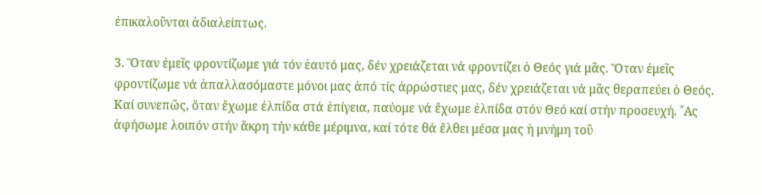ἐπικαλοῦνται ἀδιαλείπτως.

3. Ὅταν ἐμεῖς φροντίζωμε γιά τόν ἑαυτό μας, δέν χρειάζεται νά φροντίζει ὁ Θεός γιά μᾶς. Ὅταν ἐμεῖς φροντίζωμε νά ἀπαλλασόμαστε μόνοι μας ἀπό τίς ἀρρώστιες μας, δέν χρειάζεται νά μᾶς θεραπεύει ὁ Θεός. Καί συνεπῶς, ὅταν ἔχωμε ἐλπίδα στά ἐπίγεια, παύομε νά ἔχωμε ἐλπίδα στόν Θεό καί στήν προσευχή. ῎Ας ἀφήσωμε λοιπόν στήν ἄκρη τήν κάθε μέριμνα, καί τότε θά ἔλθει μέσα μας ἡ μνήμη τοῦ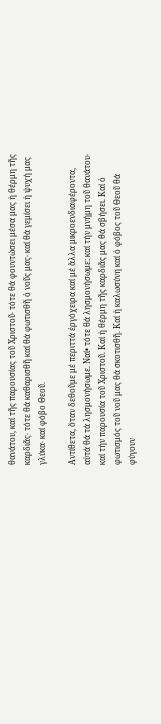θανάτου, καί τῆς παρουσίας τοῦ Χριστοῦ‧ τότε θά φουντώσει μέσα μας ἡ θέρμη τῆς καρδιᾶς‧ τότε θά καθαρισθῆ καί θά φωτισθῆ ὁ νοῦς μας‧ καί θά γεμίσει ἡ ψυχή μας γλύκα‧ καί φόβο Θεοῦ.

Αντίθετα, ὅταν δεθοῦμε μέ περιττά ἐργόχειρα καί μέ ἄλλα μικροενδιαφέροντα, αὐτά θά τά λησμονήσωμε. Ναί• τότε θά λησμονήσωμε: καί τήν μνήμη τοῦ θανάτου‧ καί τήν παρουσία τοῦ Χριστοῦ. Καί ἡ θέρμη τῆς καρδιᾶς μας θά σβήσει. Καί ὁ φωτισμός τοῦ νοῦ μας θά σκοτισθῆ. Καί ἡ καλωσύνη καί ὁ φόβος τοῦ Θεοῦ θά φύγουν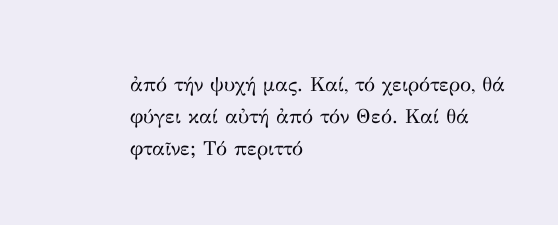ἀπό τήν ψυχή μας. Καί, τό χειρότερο, θά φύγει καί αὐτή ἀπό τόν Θεό. Καί θά φταῖνε; Τό περιττό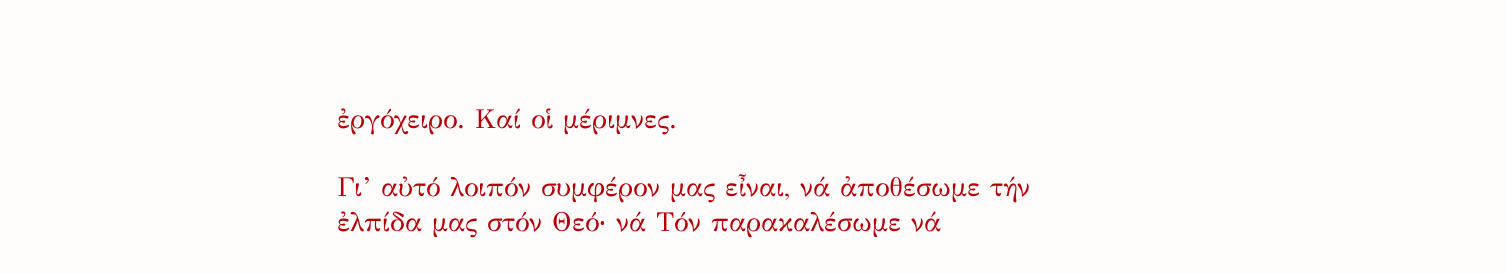ἐργόχειρο. Καί οἱ μέριμνες.

Γι’ αὐτό λοιπόν συμφέρον μας εἶναι, νά ἀποθέσωμε τήν ἐλπίδα μας στόν Θεό‧ νά Τόν παρακαλέσωμε νά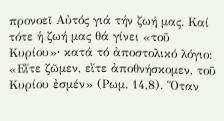προνοεῖ Αὐτός γιά τήν ζωή μας. Καί τότε ἡ ζωή μας θά γίνει «τοῦ Κυρίου»‧ κατά τό ἀποστολικό λόγιο: «Εἴτε ζῶμεν, εἴτε ἀποθνήσκομεν, τοῦ Κυρίου ἐσμέν» (Ρωμ. 14,8). Ὅταν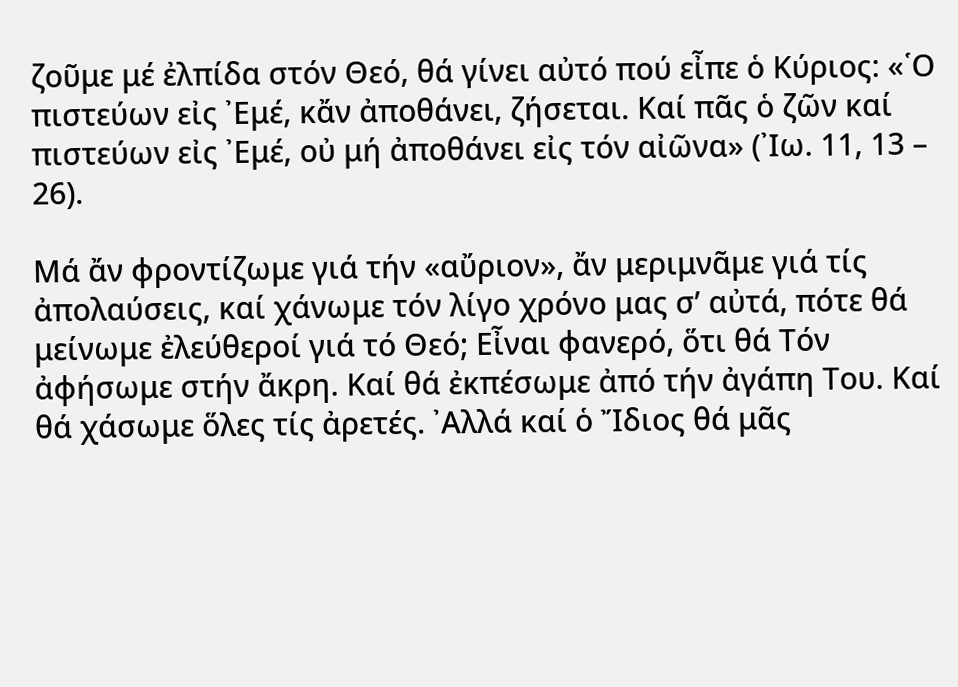ζοῦμε μέ ἐλπίδα στόν Θεό, θά γίνει αὐτό πού εἶπε ὁ Κύριος: «῾Ο πιστεύων εἰς ᾿Εμέ, κἄν ἀποθάνει, ζήσεται. Καί πᾶς ὁ ζῶν καί πιστεύων εἰς ᾿Εμέ, οὐ μή ἀποθάνει εἰς τόν αἰῶνα» (᾿Ιω. 11, 13 – 26).

Μά ἄν φροντίζωμε γιά τήν «αὔριον», ἄν μεριμνᾶμε γιά τίς ἀπολαύσεις, καί χάνωμε τόν λίγο χρόνο μας σ’ αὐτά, πότε θά μείνωμε ἐλεύθεροί γιά τό Θεό; Εἶναι φανερό, ὅτι θά Τόν ἀφήσωμε στήν ἄκρη. Καί θά ἐκπέσωμε ἀπό τήν ἀγάπη Του. Καί θά χάσωμε ὅλες τίς ἀρετές. ᾿Αλλά καί ὁ Ἴδιος θά μᾶς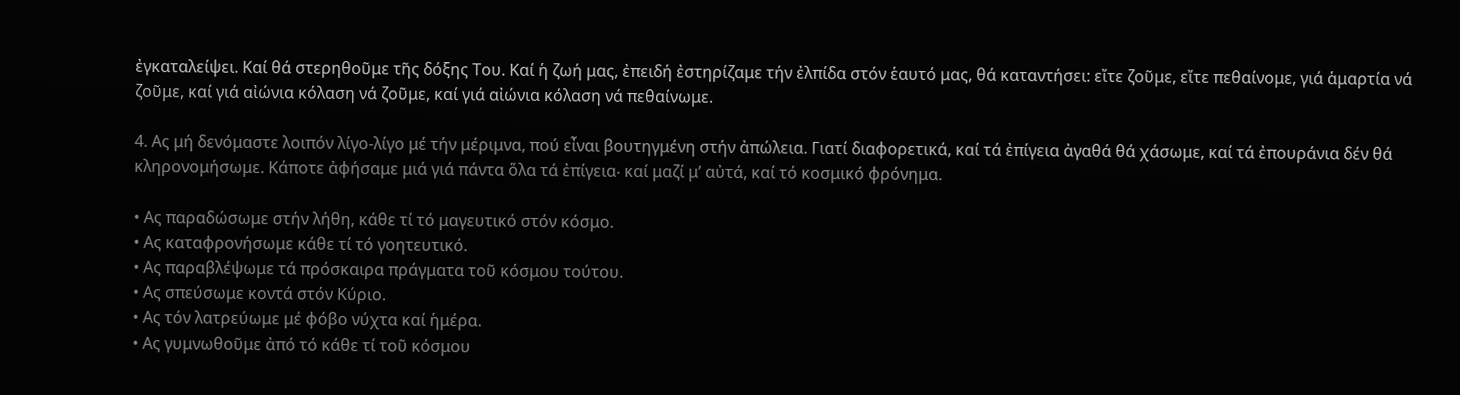ἐγκαταλείψει. Καί θά στερηθοῦμε τῆς δόξης Του. Καί ἡ ζωή μας, ἐπειδή ἐστηρίζαμε τήν ἐλπίδα στόν ἑαυτό μας, θά καταντήσει: εἴτε ζοῦμε, εἴτε πεθαίνομε, γιά ἁμαρτία νά ζοῦμε, καί γιά αἰώνια κόλαση νά ζοῦμε, καί γιά αἰώνια κόλαση νά πεθαίνωμε.

4. Ας μή δενόμαστε λοιπόν λίγο-λίγο μέ τήν μέριμνα, πού εἶναι βουτηγμένη στήν ἀπώλεια. Γιατί διαφορετικά, καί τά ἐπίγεια ἀγαθά θά χάσωμε, καί τά ἐπουράνια δέν θά κληρονομήσωμε. Κάποτε ἀφήσαμε μιά γιά πάντα ὅλα τά ἐπίγεια‧ καί μαζί μ’ αὐτά, καί τό κοσμικό φρόνημα.

• Ας παραδώσωμε στήν λήθη, κάθε τί τό μαγευτικό στόν κόσμο.
• Ας καταφρονήσωμε κάθε τί τό γοητευτικό.
• Ας παραβλέψωμε τά πρόσκαιρα πράγματα τοῦ κόσμου τούτου.
• Ας σπεύσωμε κοντά στόν Κύριο.
• Ας τόν λατρεύωμε μέ φόβο νύχτα καί ἡμέρα.
• Ας γυμνωθοῦμε ἀπό τό κάθε τί τοῦ κόσμου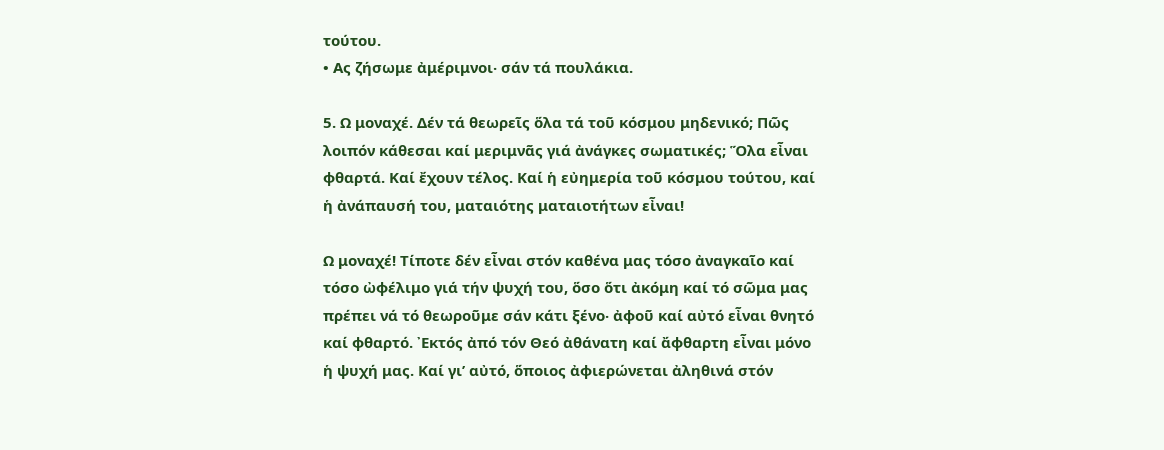τούτου.
• Ας ζήσωμε ἀμέριμνοι‧ σάν τά πουλάκια.

5. Ω μοναχέ. Δέν τά θεωρεῖς ὅλα τά τοῦ κόσμου μηδενικό; Πῶς λοιπόν κάθεσαι καί μεριμνᾶς γιά ἀνάγκες σωματικές; Ὅλα εἶναι φθαρτά. Καί ἔχουν τέλος. Καί ἡ εὐημερία τοῦ κόσμου τούτου, καί ἡ ἀνάπαυσή του, ματαιότης ματαιοτήτων εἶναι!

Ω μοναχέ! Τίποτε δέν εἶναι στόν καθένα μας τόσο ἀναγκαῖο καί τόσο ὠφέλιμο γιά τήν ψυχή του, ὅσο ὅτι ἀκόμη καί τό σῶμα μας πρέπει νά τό θεωροῦμε σάν κάτι ξένο‧ ἀφοῦ καί αὐτό εἶναι θνητό καί φθαρτό. ᾿Εκτός ἀπό τόν Θεό ἀθάνατη καί ἄφθαρτη εἶναι μόνο ἡ ψυχή μας. Καί γι’ αὐτό, ὅποιος ἀφιερώνεται ἀληθινά στόν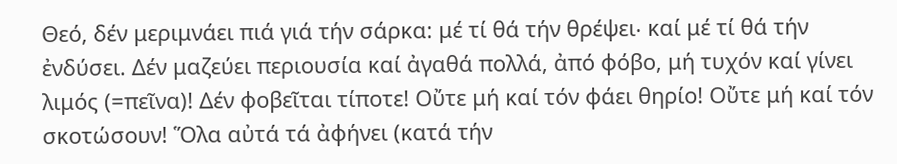Θεό, δέν μεριμνάει πιά γιά τήν σάρκα: μέ τί θά τήν θρέψει‧ καί μέ τί θά τήν ἐνδύσει. Δέν μαζεύει περιουσία καί ἀγαθά πολλά, ἀπό φόβο, μή τυχόν καί γίνει λιμός (=πεῖνα)! Δέν φοβεῖται τίποτε! Οὔτε μή καί τόν φάει θηρίο! Οὔτε μή καί τόν σκοτώσουν! Ὅλα αὐτά τά ἀφήνει (κατά τήν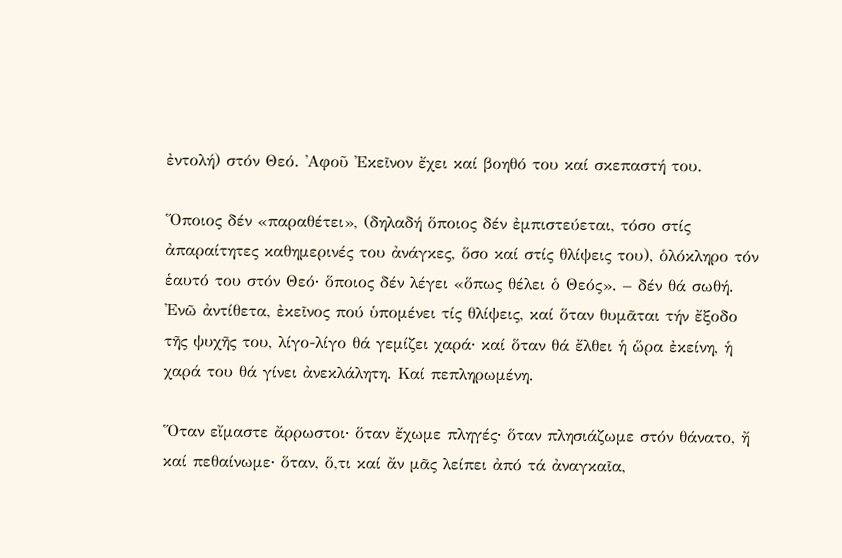ἐντολή) στόν Θεό. ᾿Αφοῦ ᾿Εκεῖνον ἔχει καί βοηθό του καί σκεπαστή του.

Ὅποιος δέν «παραθέτει», (δηλαδή ὅποιος δέν ἐμπιστεύεται, τόσο στίς ἀπαραίτητες καθημερινές του ἀνάγκες, ὅσο καί στίς θλίψεις του), ὁλόκληρο τόν ἑαυτό του στόν Θεό‧ ὅποιος δέν λέγει «ὅπως θέλει ὁ Θεός». – δέν θά σωθή. ᾿Ενῶ ἀντίθετα, ἐκεῖνος πού ὑπομένει τίς θλίψεις, καί ὅταν θυμᾶται τήν ἔξοδο τῆς ψυχῆς του, λίγο-λίγο θά γεμίζει χαρά‧ καί ὅταν θά ἔλθει ἡ ὥρα ἐκείνη, ἡ χαρά του θά γίνει ἀνεκλάλητη. Καί πεπληρωμένη.

Ὅταν εἴμαστε ἄρρωστοι‧ ὅταν ἔχωμε πληγές‧ ὅταν πλησιάζωμε στόν θάνατο, ἤ καί πεθαίνωμε‧ ὅταν, ὅ,τι καί ἄν μᾶς λείπει ἀπό τά ἀναγκαῖα,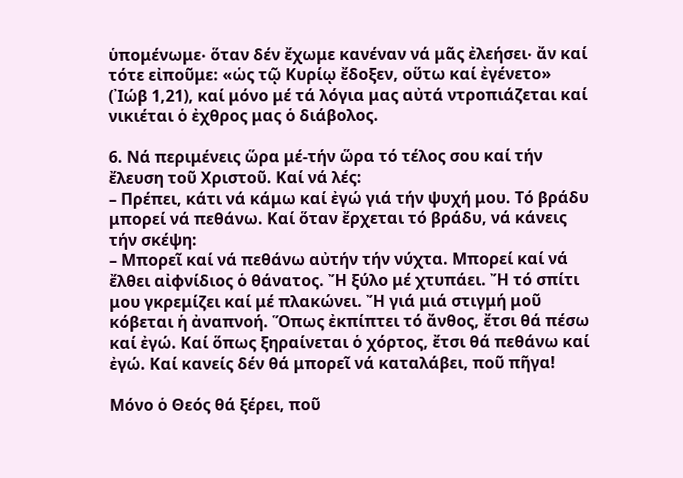ὑπομένωμε‧ ὅταν δέν ἔχωμε κανέναν νά μᾶς ἐλεήσει‧ ἄν καί τότε εἰποῦμε: «ὡς τῷ Κυρίῳ ἔδοξεν, οὕτω καί ἐγένετο» (᾿Ιώβ 1,21), καί μόνο μέ τά λόγια μας αὐτά ντροπιάζεται καί νικιέται ὁ ἐχθρος μας ὁ διάβολος.

6. Νά περιμένεις ὥρα μέ-τήν ὥρα τό τέλος σου καί τήν ἔλευση τοῦ Χριστοῦ. Καί νά λές:
– Πρέπει, κάτι νά κάμω καί ἐγώ γιά τήν ψυχή μου. Τό βράδυ μπορεί νά πεθάνω. Καί ὅταν ἔρχεται τό βράδυ, νά κάνεις τήν σκέψη:
– Μπορεῖ καί νά πεθάνω αὐτήν τήν νύχτα. Μπορεί καί νά ἔλθει αἰφνίδιος ὁ θάνατος. Ἤ ξύλο μέ χτυπάει. Ἤ τό σπίτι μου γκρεμίζει καί μέ πλακώνει. Ἤ γιά μιά στιγμή μοῦ κόβεται ἡ ἀναπνοή. Ὅπως ἐκπίπτει τό ἄνθος, ἔτσι θά πέσω καί ἐγώ. Καί ὅπως ξηραίνεται ὁ χόρτος, ἔτσι θά πεθάνω καί ἐγώ. Καί κανείς δέν θά μπορεῖ νά καταλάβει, ποῦ πῆγα!

Μόνο ὁ Θεός θά ξέρει, ποῦ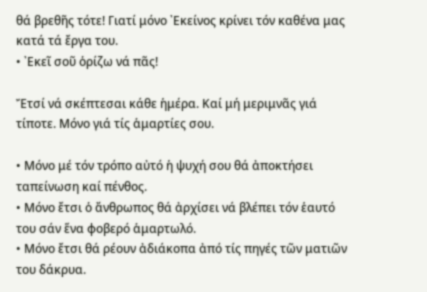θά βρεθῆς τότε! Γιατί μόνο ᾿Εκείνος κρίνει τόν καθένα μας κατά τά ἔργα του.
• ᾿Εκεῖ σοῦ ὁρίζω νά πᾶς!

Ἔτσί νά σκέπτεσαι κάθε ἡμέρα. Καί μή μεριμνᾶς γιά τίποτε. Μόνο γιά τίς ἁμαρτίες σου.

• Μόνο μέ τόν τρόπο αὐτό ἡ ψυχή σου θά ἀποκτήσει ταπείνωση καί πένθος.
• Μόνο ἔτσι ὁ ἄνθρωπος θά ἀρχίσει νά βλέπει τόν ἑαυτό του σάν ἕνα φοβερό ἁμαρτωλό.
• Μόνο ἔτσι θά ρέουν ἀδιάκοπα ἀπό τίς πηγές τῶν ματιῶν του δάκρυα.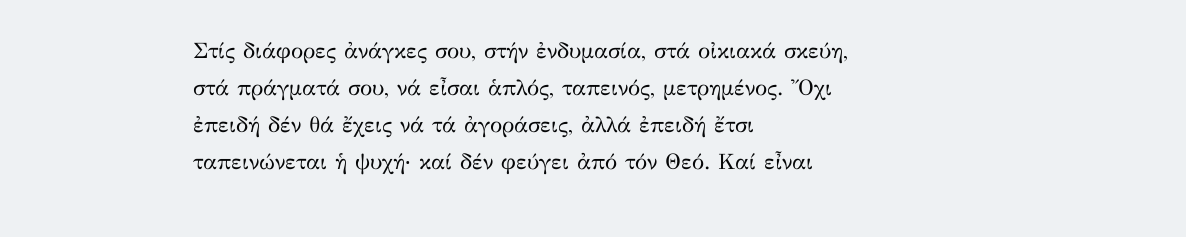Στίς διάφορες ἀνάγκες σου, στήν ἐνδυμασία, στά οἰκιακά σκεύη, στά πράγματά σου, νά εἶσαι ἁπλός, ταπεινός, μετρημένος. Ὄχι ἐπειδή δέν θά ἔχεις νά τά ἀγοράσεις, ἀλλά ἐπειδή ἔτσι ταπεινώνεται ἡ ψυχή‧ καί δέν φεύγει ἀπό τόν Θεό. Καί εἶναι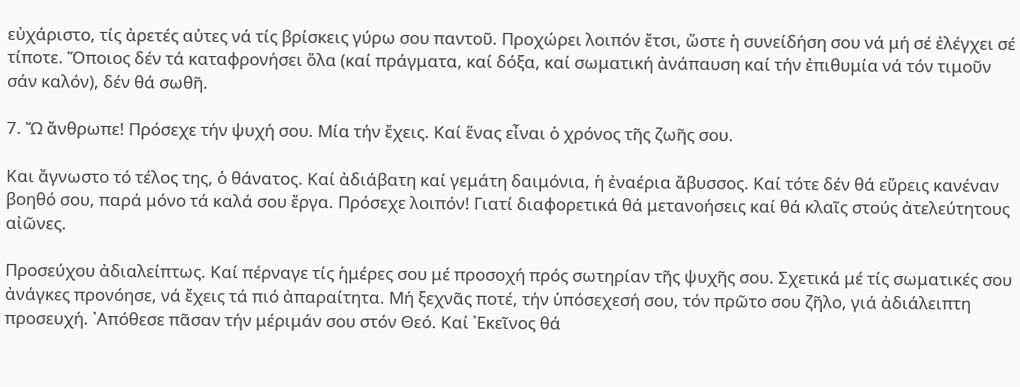εὐχάριστο, τίς ἀρετές αὐτες νά τίς βρίσκεις γύρω σου παντοῦ. Προχώρει λοιπόν ἔτσι, ὥστε ἡ συνείδήση σου νά μή σέ ἐλέγχει σέ τίποτε. Ὅποιος δέν τά καταφρονήσει ὅλα (καί πράγματα, καί δόξα, καί σωματική ἀνάπαυση καί τήν ἐπιθυμία νά τόν τιμοῦν σάν καλόν), δέν θά σωθῆ.

7. Ὤ ἄνθρωπε! Πρόσεχε τήν ψυχή σου. Μία τήν ἔχεις. Καί ἕνας εἶναι ὁ χρόνος τῆς ζωῆς σου.

Και ἄγνωστο τό τέλος της, ὁ θάνατος. Καί ἀδιάβατη καί γεμάτη δαιμόνια, ἡ ἐναέρια ἄβυσσος. Καί τότε δέν θά εὕρεις κανέναν βοηθό σου, παρά μόνο τά καλά σου ἔργα. Πρόσεχε λοιπόν! Γιατί διαφορετικά θά μετανοήσεις καί θά κλαῖς στούς ἀτελεύτητους αἰῶνες.

Προσεύχου ἀδιαλείπτως. Καί πέρναγε τίς ἡμέρες σου μέ προσοχή πρός σωτηρίαν τῆς ψυχῆς σου. Σχετικά μέ τίς σωματικές σου ἀνάγκες προνόησε, νά ἔχεις τά πιό ἀπαραίτητα. Μή ξεχνᾶς ποτέ, τήν ὑπόσεχεσή σου, τόν πρῶτο σου ζῆλο, γιά ἀδιάλειπτη προσευχή. ᾿Απόθεσε πᾶσαν τήν μέριμάν σου στόν Θεό. Καί ᾿Εκεῖνος θά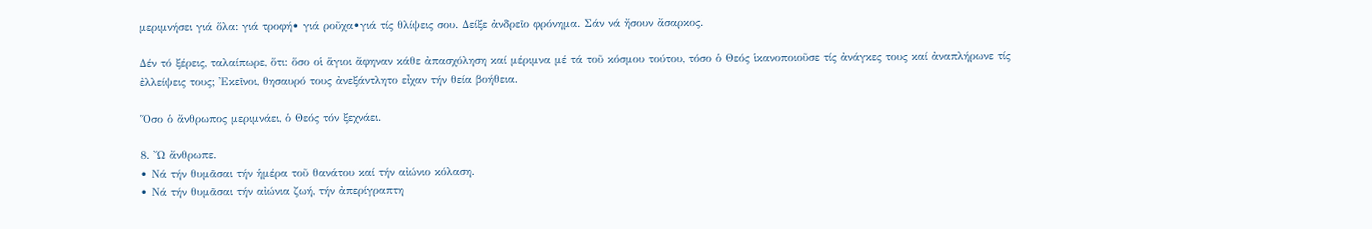μεριμνήσει γιά ὅλα: γιά τροφή• γιά ροῦχα•γιά τίς θλίψεις σου. Δείξε ἀνδρεῖο φρόνημα. Σάν νά ἤσουν ἄσαρκος.

Δέν τό ξέρεις, ταλαίπωρε, ὅτι: ὅσο οἱ ἅγιοι ἄφηναν κάθε ἀπασχόληση καί μέριμνα μέ τά τοῦ κόσμου τούτου, τόσο ὁ Θεός ἱκανοποιοῦσε τίς ἀνάγκες τους καί ἀναπλήρωνε τίς ἐλλείψεις τους; ᾿Εκεῖνοι, θησαυρό τους ἀνεξάντλητο εἶχαν τήν θεία βοήθεια.

Ὅσο ὁ ἄνθρωπος μεριμνάει, ὁ Θεός τόν ξεχνάει.

8. Ὤ ἄνθρωπε.
• Νά τήν θυμᾶσαι τήν ἡμέρα τοῦ θανάτου καί τήν αἰώνιο κόλαση.
• Νά τήν θυμᾶσαι τήν αἰώνια ζωή, τήν ἀπερίγραπτη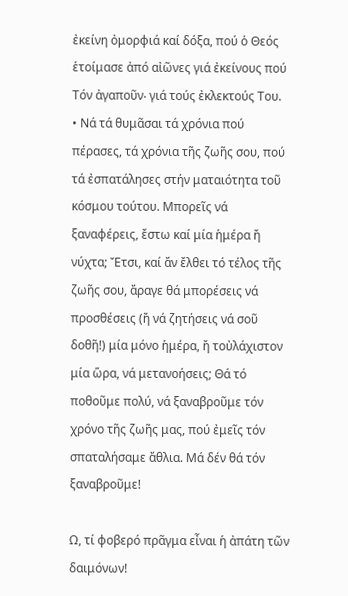ἐκείνη ὀμορφιά καί δόξα, πού ὁ Θεός ἑτοίμασε ἀπό αἰῶνες γιά ἐκείνους πού Τόν ἀγαποῦν‧ γιά τούς ἐκλεκτούς Του.
• Νά τά θυμᾶσαι τά χρόνια πού πέρασες, τά χρόνια τῆς ζωῆς σου, πού τά ἐσπατάλησες στήν ματαιότητα τοῦ κόσμου τούτου. Μπορεῖς νά ξαναφέρεις, ἔστω καί μία ἡμέρα ἤ νύχτα; Ἔτσι, καί ἄν ἔλθει τό τέλος τῆς ζωῆς σου, ἄραγε θά μπορέσεις νά προσθέσεις (ἤ νά ζητήσεις νά σοῦ δοθῆ!) μία μόνο ἡμέρα, ἤ τοὐλάχιστον μία ὥρα, νά μετανοήσεις; Θά τό ποθοῦμε πολύ, νά ξαναβροῦμε τόν χρόνο τῆς ζωῆς μας, πού ἐμεῖς τόν σπαταλήσαμε ἄθλια. Μά δέν θά τόν ξαναβροῦμε!

Ω, τί φοβερό πρᾶγμα εἶναι ἡ ἀπάτη τῶν δαιμόνων!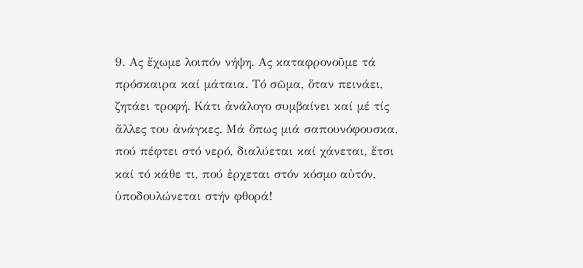9. Ας ἔχωμε λοιπόν νήψη. Ας καταφρονοῦμε τά πρόσκαιρα καί μάταια. Τό σῶμα, ὅταν πεινάει, ζητάει τροφή. Κάτι ἀνάλογο συμβαίνει καί μέ τίς ἄλλες του ἀνάγκες. Μά ὅπως μιά σαπουνόφουσκα, πού πέφτει στό νερό, διαλύεται καί χάνεται, ἔτσι καί τό κάθε τι, πού ἐρχεται στόν κόσμο αὐτόν, ὑποδουλώνεται στήν φθορά!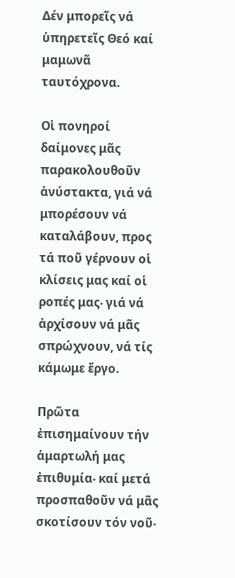Δέν μπορεῖς νά ὑπηρετεῖς Θεό καί μαμωνᾶ ταυτόχρονα.

Οἱ πονηροί δαίμονες μᾶς παρακολουθοῦν ἀνύστακτα, γιά νά μπορέσουν νά καταλάβουν, προς τά ποῦ γέρνουν οἱ κλίσεις μας καί οἱ ροπές μας‧ γιά νά ἀρχίσουν νά μᾶς σπρώχνουν, νά τίς κάμωμε ἔργο.

Πρῶτα ἐπισημαίνουν τήν ἁμαρτωλή μας ἐπιθυμία‧ καί μετά προσπαθοῦν νά μᾶς σκοτίσουν τόν νοῦ‧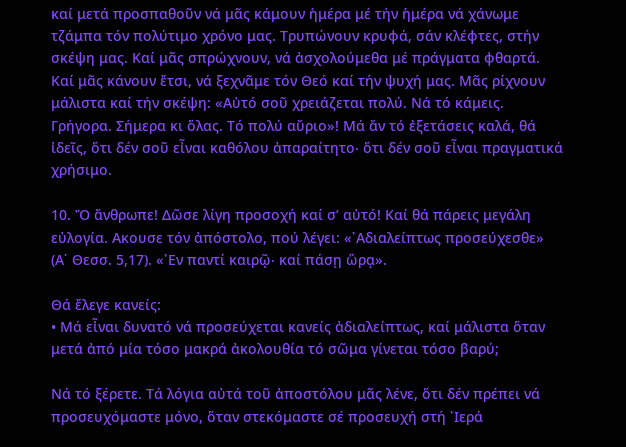καί μετά προσπαθοῦν νά μᾶς κάμουν ἡμέρα μέ τήν ἡμέρα νά χάνωμε τζάμπα τόν πολύτιμο χρόνο μας. Τρυπώνουν κρυφά, σάν κλέφτες, στήν σκέψη μας. Καί μᾶς σπρώχνουν, νά ἀσχολούμεθα μέ πράγματα φθαρτά. Καί μᾶς κάνουν ἔτσι, νά ξεχνᾶμε τόν Θεό καί τήν ψυχή μας. Μᾶς ρίχνουν μάλιστα καί τήν σκέψη: «Αὐτό σοῦ χρειάζεται πολύ. Νά τό κάμεις. Γρήγορα. Σήμερα κι ὅλας. Τό πολύ αὔριο»! Μά ἄν τό ἐξετάσεις καλά, θά ἰδεῖς, ὅτι δέν σοῦ εἶναι καθόλου ἀπαραίτητο‧ ὅτι δέν σοῦ εἶναι πραγματικά χρήσιμο.

10. Ὄ ἄνθρωπε! Δῶσε λίγη προσοχή καί σ’ αὐτό! Καί θά πάρεις μεγάλη εὐλογία. Ακουσε τόν ἀπόστολο, πού λέγει: «᾿Αδιαλείπτως προσεύχεσθε» (Α΄ Θεσσ. 5,17). «᾿Εν παντί καιρῷ‧ καί πάσῃ ὥρᾳ».

Θά ἔλεγε κανείς:
• Μά εἶναι δυνατό νά προσεύχεται κανείς ἀδιαλείπτως, καί μάλιστα ὅταν μετά ἀπό μία τόσο μακρά ἀκολουθία τό σῶμα γίνεται τόσο βαρύ;

Νά τό ξέρετε. Τά λόγια αὐτά τοῦ ἀποστόλου μᾶς λένε, ὅτι δέν πρέπει νά προσευχόμαστε μόνο, ὅταν στεκόμαστε σέ προσευχή στή ᾿Ιερά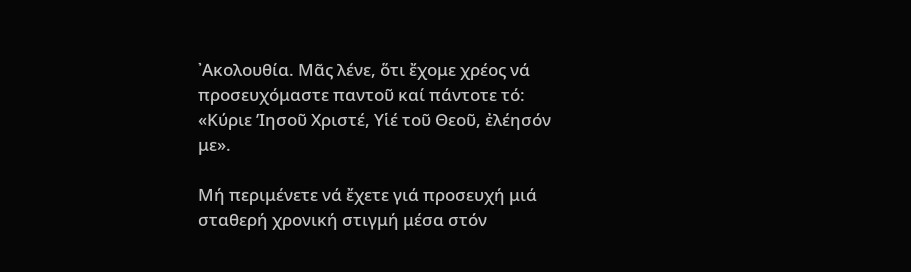᾿Ακολουθία. Μᾶς λένε, ὅτι ἔχομε χρέος νά προσευχόμαστε παντοῦ καί πάντοτε τό:
«Κύριε ’Ιησοῦ Χριστέ, Υἱέ τοῦ Θεοῦ, ἐλέησόν με».

Μή περιμένετε νά ἔχετε γιά προσευχή μιά σταθερή χρονική στιγμή μέσα στόν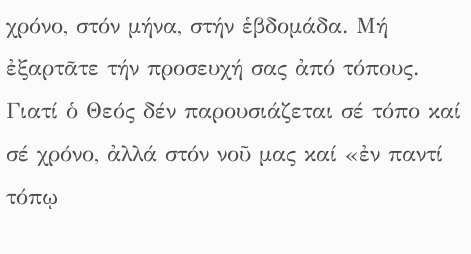χρόνο, στόν μήνα, στήν ἑβδομάδα. Μή ἐξαρτᾶτε τήν προσευχή σας ἀπό τόπους. Γιατί ὁ Θεός δέν παρουσιάζεται σέ τόπο καί σέ χρόνο, ἀλλά στόν νοῦ μας καί «ἐν παντί τόπῳ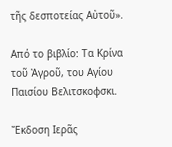τῆς δεσποτείας Αὐτοῦ».

Από το βιβλίο: Τα Κρίνα τοῦ Ἀγροῦ, του Αγίου Παισίου Βελιτσκοφσκι.

Ἔκδοση Ιερᾶς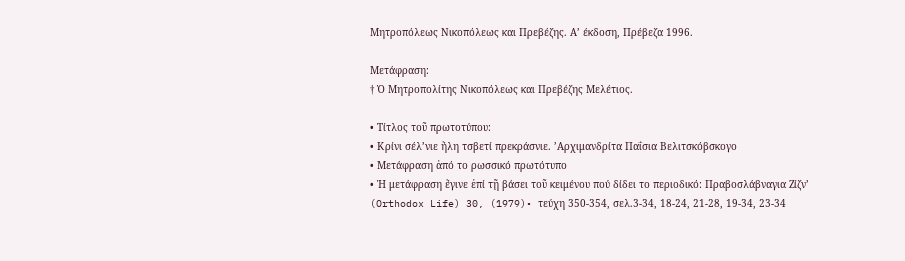Μητροπόλεως Νικοπόλεως και Πρεβέζης. Α’ έκδοση, Πρέβεζα 1996.

Μετάφραση:
† Ὁ Μητροπολίτης Νικοπόλεως και Πρεβέζης Μελέτιος.

• Τίτλος τοῦ πρωτοτύπου:
• Κρίνι σέλ’νιε ἤλη τσβετί πρεκράσνιε. ’Αρχιμανδρίτα Παΐσια Βελιτσκόβσκογο
• Μετάφραση ἀπό το ρωσσικό πρωτότυπο
• Ἡ μετάφραση ἔγινε ἐπί τῇ βάσει τοῦ κειμένου πού δίδει το περιοδικό: Πραβοσλάβναγια Ζίζν’ (Orthodox Life) 30, (1979)• τεύχη 350-354, σελ.3-34, 18-24, 21-28, 19-34, 23-34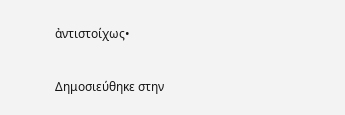ἀντιστοίχως•

Δημοσιεύθηκε στην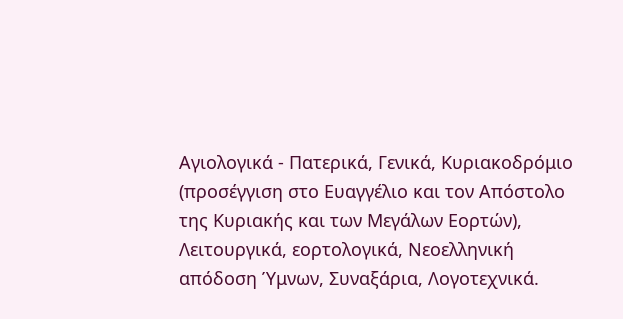Αγιολογικά - Πατερικά, Γενικά, Κυριακοδρόμιο (προσέγγιση στο Ευαγγέλιο και τον Απόστολο της Κυριακής και των Μεγάλων Εορτών), Λειτουργικά, εορτολογικά, Νεοελληνική απόδοση Ύμνων, Συναξάρια, Λογοτεχνικά.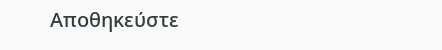Αποθηκεύστε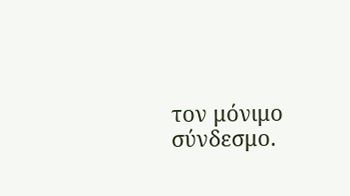τον μόνιμο σύνδεσμο.